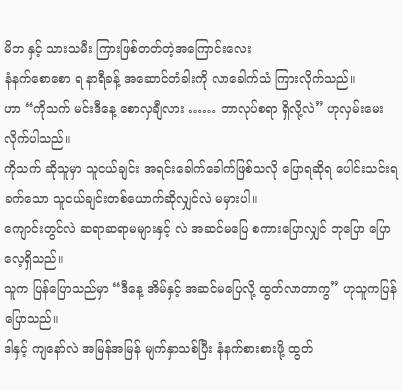မိဘ နှင့် သားသမီး ကြားဖြစ်တတ်တဲ့အကြောင်းလေး
နံနက်စောစော ရ နာရီခန့် အဆောင်တံခါးကို လာခေါက်သံ ကြားလိုက်သည်။
ဟာ “ကိုသက် မင်းဒီနေ့ စောလှချီလား …… ဘာလုပ်စရာ ရှိလို့လဲ” ဟုလှမ်းမေးလိုက်ပါသည်။
ကိုသက် ဆိုသူမှာ သူငယ်ချင်း အရင်းခေါက်ခေါက်ဖြစ်သလို ပြောရဆိုရ ပေါင်းသင်းရခက်သော သူငယ်ချင်းတစ်ယောက်ဆိုလျှင်လဲ မမှားပါ။
ကျောင်းတွင်လဲ ဆရာဆရာမများနှင့် လဲ အဆင်မပြေ စကားပြောလျှင် ဘုပြော ပြောလေ့ရှိသည်။
သူက ပြန်ပြောသည်မှာ “ဒီနေ့ အိမ်နှင့် အဆင်မပြေလို့ ထွတ်လာတာကွ” ဟုသူကပြန်ပြောသည်။
ဒါနှင့် ကျနော်လဲ အမြန်အမြန် မျက်နှာသစ်ပြီး နံနက်စားစားဖို့ ထွတ်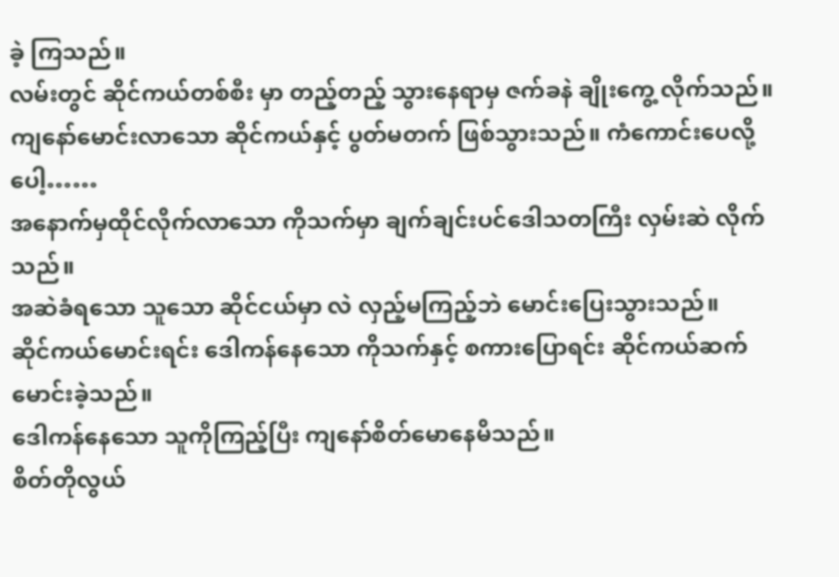ခဲ့ ကြသည်။
လမ်းတွင် ဆိုင်ကယ်တစ်စီး မှာ တည့်တည့် သွားနေရာမှ ဇက်ခနဲ ချိုးကွေ့ လိုက်သည်။
ကျနော်မောင်းလာသော ဆိုင်ကယ်နှင့် ပွတ်မတက် ဖြစ်သွားသည်။ ကံကောင်းပေလို့ ပေါ့……
အနောက်မှထိုင်လိုက်လာသော ကိုသက်မှာ ချက်ချင်းပင်ဒေါသတကြီး လှမ်းဆဲ လိုက်သည်။
အဆဲခံရသော သူသော ဆိုင်ငယ်မှာ လဲ လှည့်မကြည့်ဘဲ မောင်းပြေးသွားသည်။
ဆိုင်ကယ်မောင်းရင်း ဒေါကန်နေသော ကိုသက်နှင့် စကားပြောရင်း ဆိုင်ကယ်ဆက်မောင်းခဲ့သည်။
ဒေါကန်နေသော သူကိုကြည့်ပြီး ကျနော်စိတ်မောနေမိသည်။
စိတ်တိုလွယ်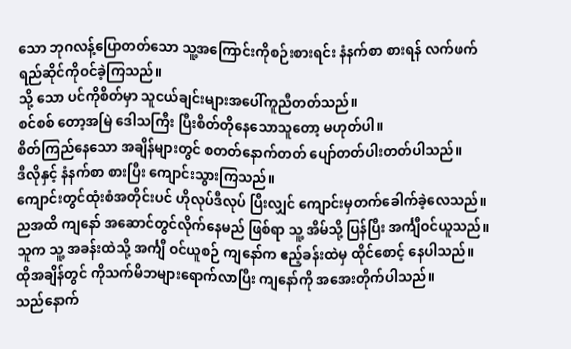သော ဘုဂလန့်ပြောတတ်သော သူ့အကြောင်းကိုစဉ်းစားရင်း နံနက်စာ စားရန် လက်ဖက်ရည်ဆိုင်ကိုဝင်ခဲ့ကြသည်။
သို့ သော ပင်ကိုစိတ်မှာ သူငယ်ချင်းများအပေါ်ကူညီတတ်သည်။
စင်စစ် တော့အမြဲ ဒေါသကြီး ပြီးစိတ်တိုနေသောသူတော့ မဟုတ်ပါ။
စိတ်ကြည်နေသော အချိန်များတွင် စတတ်နောက်တတ် ပျော်တတ်ပါးတတ်ပါသည်။
ဒီလိုနှင့် နံနက်စာ စားပြီး ကျောင်းသွားကြသည်။
ကျောင်းတွင်ထုံးစံအတိုင်းပင် ဟိုလုပ်ဒီလုပ် ပြီးလျှင် ကျောင်းမှတက်ခေါက်ခဲ့လေသည်။
ညအထိ ကျနော် အဆောင်တွင်လိုက်နေမည် ဖြစ်ရာ သူ့ အိမ်သို့ ပြန်ပြီး အင်္ကျီဝင်ယူသည်။
သူက သူ့ အခန်းထဲသို့ အင်္ကျီ ဝင်ယူစဉ် ကျနော်က ဧည့်ခန်းထဲမှ ထိုင်စောင့် နေပါသည်။
ထိုအချိန်တွင် ကိုသက်မိဘများရောက်လာပြီး ကျနော်ကို အအေးတိုက်ပါသည်။
သည်နောက်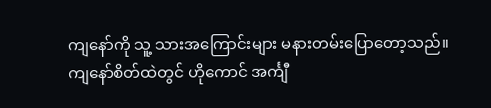ကျနော်ကို သူ့ သားအကြောင်းများ မနားတမ်းပြောတော့သည်။
ကျနော်စိတ်ထဲတွင် ဟိုကောင် အင်္ကျီ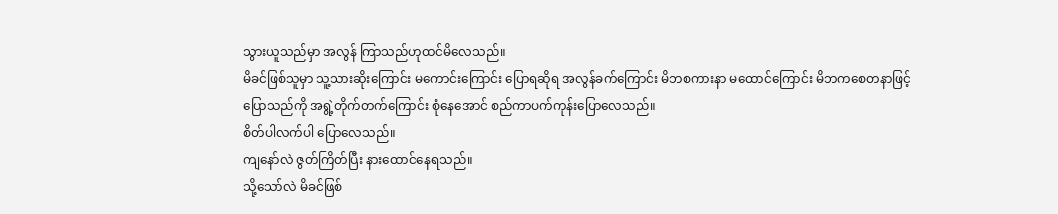သွားယူသည်မှာ အလွန် ကြာသည်ဟုထင်မိလေသည်။
မိခင်ဖြစ်သူမှာ သူ့သားဆိုးကြောင်း မကောင်းကြောင်း ပြောရဆိုရ အလွန်ခက်ကြောင်း မိဘစကားနာ မထောင်ကြောင်း မိဘကစေတနာဖြင့်ပြောသည်ကို အရွဲ့တိုက်တက်ကြောင်း စုံနေအောင် စည်ကာပက်ကုန်းပြောလေသည်။
စိတ်ပါလက်ပါ ပြောလေသည်။
ကျနော်လဲ ဇွတ်ကြိတ်ပြီး နားထောင်နေရသည်။
သို့သော်လဲ မိခင်ဖြစ်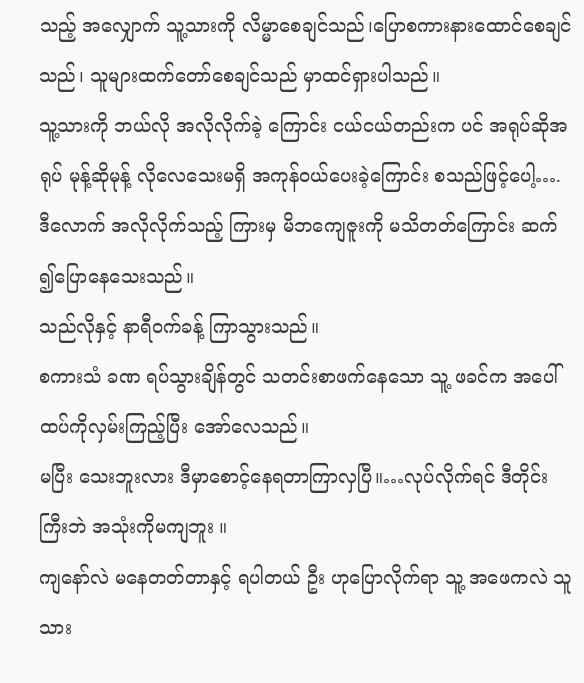သည့် အလျှောက် သူ့သားကို လိမ္မာစေချင်သည်၊ပြောစကားနားထောင်စေချင်သည်၊ သူများထက်တော်စေချင်သည် မှာထင်ရှားပါသည်။
သူ့သားကို ဘယ်လို အလိုလိုက်ခဲ့ ကြောင်း ငယ်ငယ်တည်းက ပင် အရုပ်ဆိုအရုပ် မုန့်ဆိုမုန့် လိုလေသေးမရှိ အကုန်ဝယ်ပေးခဲ့ကြောင်း စသည်ဖြင့်ပေါ့…. ဒီလောက် အလိုလိုက်သည့် ကြားမှ မိဘကျေဇူးကို မသိတတ်ကြောင်း ဆက် ၍ပြောနေသေးသည်။
သည်လိုနှင့် နာရီဝက်ခန့် ကြာသွားသည်။
စကားသံ ခဏ ရပ်သွားချိန်တွင် သတင်းစာဖက်နေသော သူ့ ဖခင်က အပေါ် ထပ်ကိုလှမ်းကြည့်ပြီး အော်လေသည်။
မပြီး သေးဘူးလား ဒီမှာစောင့်နေရတာကြာလှပြီ။…လုပ်လိုက်ရင် ဒီတိုင်းကြီးဘဲ အသုံးကိုမကျဘူး ။
ကျနော်လဲ မနေတတ်တာနှင့် ရပါတယ် ဦး ဟုပြောလိုက်ရာ သူ့ အဖေကလဲ သူ သား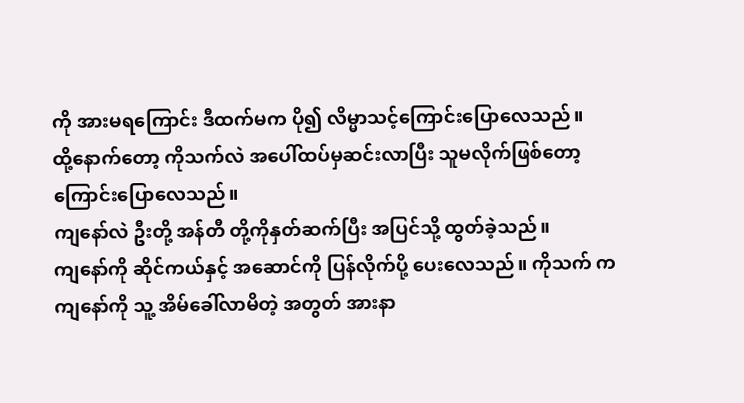ကို အားမရကြောင်း ဒီထက်မက ပို၍ လိမ္မာသင့်ကြောင်းပြောလေသည်။
ထို့နောက်တော့ ကိုသက်လဲ အပေါ်ထပ်မှဆင်းလာပြီး သူမလိုက်ဖြစ်တော့ကြောင်းပြောလေသည်။
ကျနော်လဲ ဦးတို့ အန်တီ တို့ကိုနှတ်ဆက်ပြီး အပြင်သို့ ထွတ်ခဲ့သည်။
ကျနော်ကို ဆိုင်ကယ်နှင့် အဆောင်ကို ပြန်လိုက်ပို့ ပေးလေသည်။ ကိုသက် က ကျနော်ကို သူ့ အိမ်ခေါ်လာမိတဲ့ အတွတ် အားနာ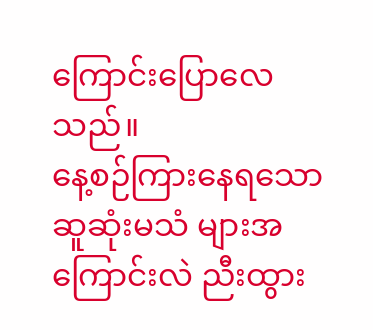ကြောင်းပြောလေသည်။
နေ့စဉ်ကြားနေရသော ဆူဆုံးမသံ များအကြောင်းလဲ ညီးထွား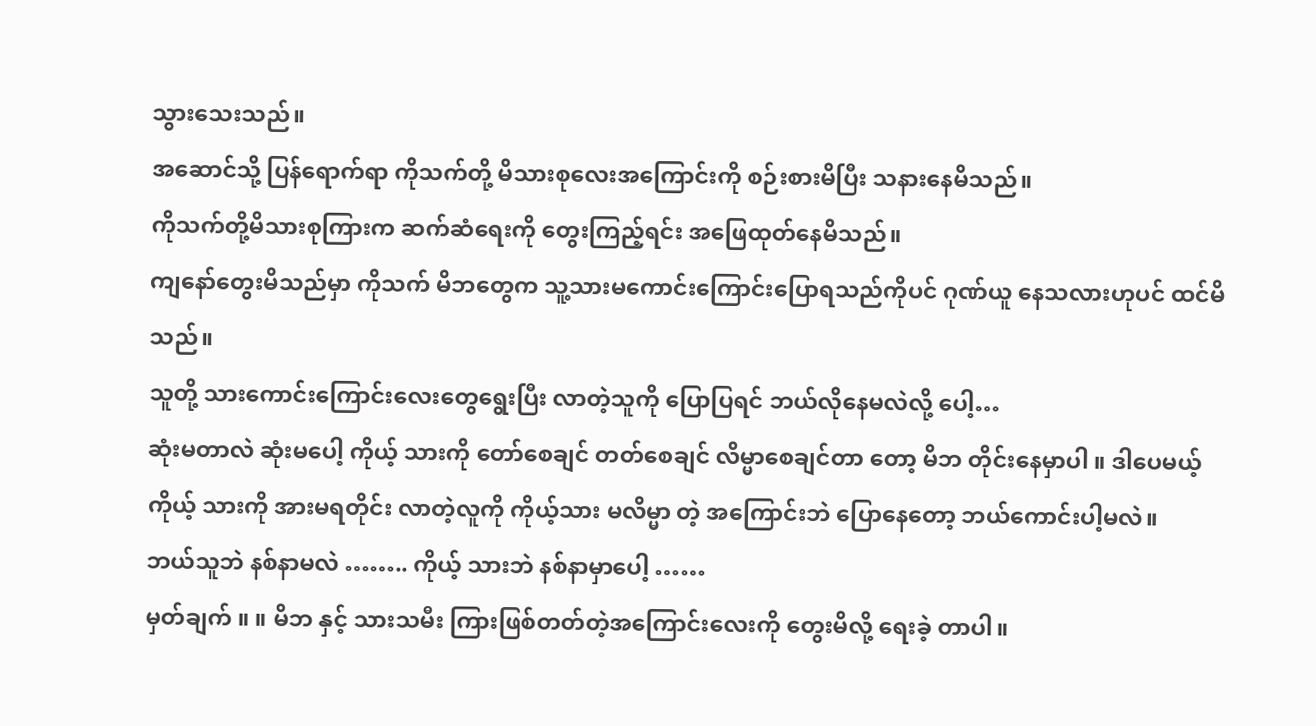သွားသေးသည်။
အဆောင်သို့ ပြန်ရောက်ရာ ကိုသက်တို့ မိသားစုလေးအကြောင်းကို စဉ်းစားမိပြီး သနားနေမိသည်။
ကိုသက်တို့မိသားစုကြားက ဆက်ဆံရေးကို တွေးကြည့်ရင်း အဖြေထုတ်နေမိသည်။
ကျနော်တွေးမိသည်မှာ ကိုသက် မိဘတွေက သူ့သားမကောင်းကြောင်းပြောရသည်ကိုပင် ဂုဏ်ယူ နေသလားဟုပင် ထင်မိသည်။
သူတို့ သားကောင်းကြောင်းလေးတွေရွေးပြီး လာတဲ့သူကို ပြောပြရင် ဘယ်လိုနေမလဲလို့ ပေါ့…
ဆုံးမတာလဲ ဆုံးမပေါ့ ကိုယ့် သားကို တော်စေချင် တတ်စေချင် လိမ္မာစေချင်တာ တော့ မိဘ တိုင်းနေမှာပါ ။ ဒါပေမယ့် ကိုယ့် သားကို အားမရတိုင်း လာတဲ့လူကို ကိုယ့်သား မလိမ္မာ တဲ့ အကြောင်းဘဲ ပြောနေတော့ ဘယ်ကောင်းပါ့မလဲ။
ဘယ်သူဘဲ နစ်နာမလဲ …….. ကိုယ့် သားဘဲ နစ်နာမှာပေါ့ ……
မှတ်ချက် ။ ။ မိဘ နှင့် သားသမီး ကြားဖြစ်တတ်တဲ့အကြောင်းလေးကို တွေးမိလို့ ရေးခဲ့ တာပါ။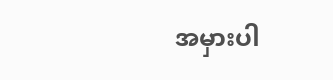အမှားပါ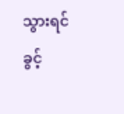သွားရင် ခွင့်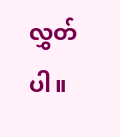လွှတ်ပါ။